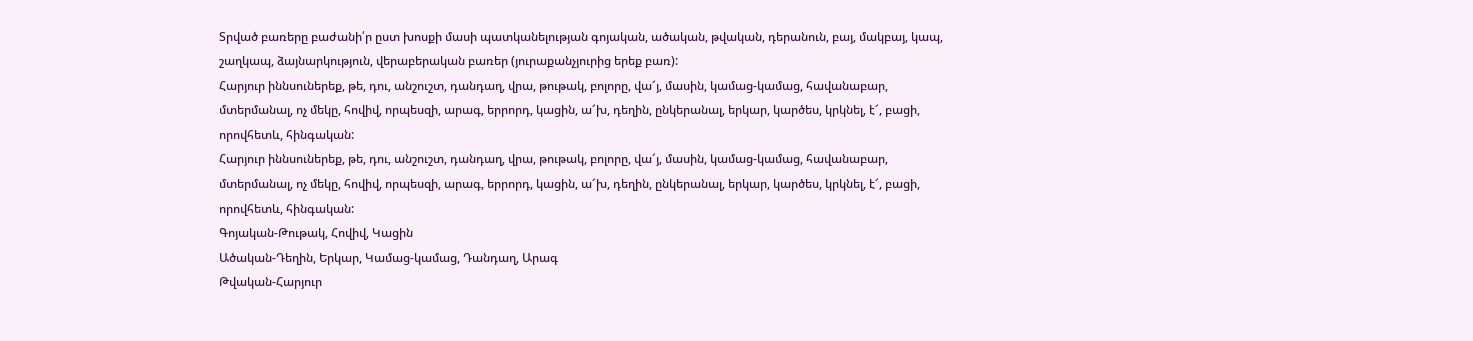Տրված բառերը բաժանի՛ր ըստ խոսքի մասի պատկանելության գոյական, ածական, թվական, դերանուն, բայ, մակբայ, կապ, շաղկապ, ձայնարկություն, վերաբերական բառեր (յուրաքանչյուրից երեք բառ):
Հարյուր իննսուներեք, թե, դու, անշուշտ, դանդաղ, վրա, թութակ, բոլորը, վա՜յ, մասին, կամաց-կամաց, հավանաբար, մտերմանալ, ոչ մեկը, հովիվ, որպեսզի, արագ, երրորդ, կացին, ա՜խ, դեղին, ընկերանալ, երկար, կարծես, կրկնել, է՜, բացի, որովհետև, հինգական:
Հարյուր իննսուներեք, թե, դու, անշուշտ, դանդաղ, վրա, թութակ, բոլորը, վա՜յ, մասին, կամաց-կամաց, հավանաբար, մտերմանալ, ոչ մեկը, հովիվ, որպեսզի, արագ, երրորդ, կացին, ա՜խ, դեղին, ընկերանալ, երկար, կարծես, կրկնել, է՜, բացի, որովհետև, հինգական:
Գոյական-Թութակ, Հովիվ, Կացին
Ածական-Դեղին, Երկար, Կամաց-կամաց, Դանդաղ, Արագ
Թվական-Հարյուր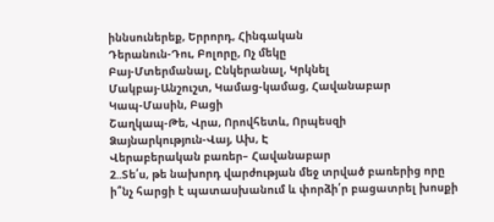իննսուներեք, Երրորդ, Հինգական
Դերանուն-Դու, Բոլորը, Ոչ մեկը
Բայ-Մտերմանալ, Ընկերանալ, Կրկնել
Մակբայ-Անշուշտ, Կամաց-կամաց, Հավանաբար
Կապ-Մասին, Բացի
Շաղկապ-Թե, Վրա, Որովհետև, Որպեսզի
Ձայնարկություն-Վայ, Ախ, Է
Վերաբերական բառեր– Հավանաբար
2..Տե՛ս, թե նախորդ վարժության մեջ տրված բառերից որը ի՞նչ հարցի է պատասխանում և փորձի՛ր բացատրել խոսքի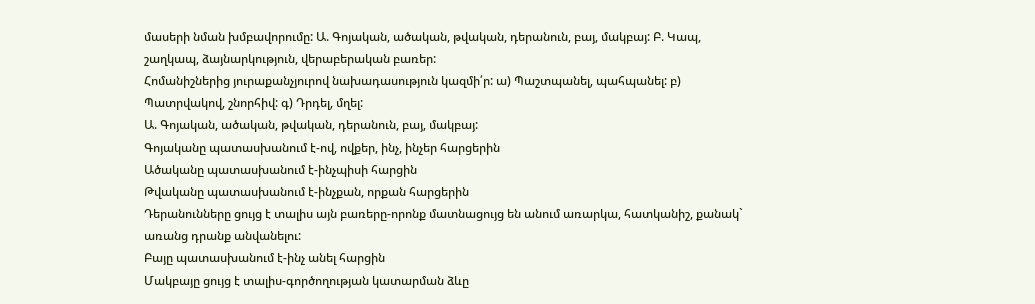մասերի նման խմբավորումը: Ա. Գոյական, ածական, թվական, դերանուն, բայ, մակբայ: Բ. Կապ, շաղկապ, ձայնարկություն, վերաբերական բառեր:
Հոմանիշներից յուրաքանչյուրով նախադասություն կազմի՛ր: ա) Պաշտպանել, պահպանել: բ) Պատրվակով, շնորհիվ: գ) Դրդել, մղել:
Ա. Գոյական, ածական, թվական, դերանուն, բայ, մակբայ:
Գոյականը պատասխանում է-ով, ովքեր, ինչ, ինչեր հարցերին
Ածականը պատասխանում է-ինչպիսի հարցին
Թվականը պատասխանում է-ինչքան, որքան հարցերին
Դերանունները ցույց է տալիս այն բառերը-որոնք մատնացույց են անում առարկա, հատկանիշ, քանակ` առանց դրանք անվանելու:
Բայը պատասխանում է-ինչ անել հարցին
Մակբայը ցույց է տալիս-գործողության կատարման ձևը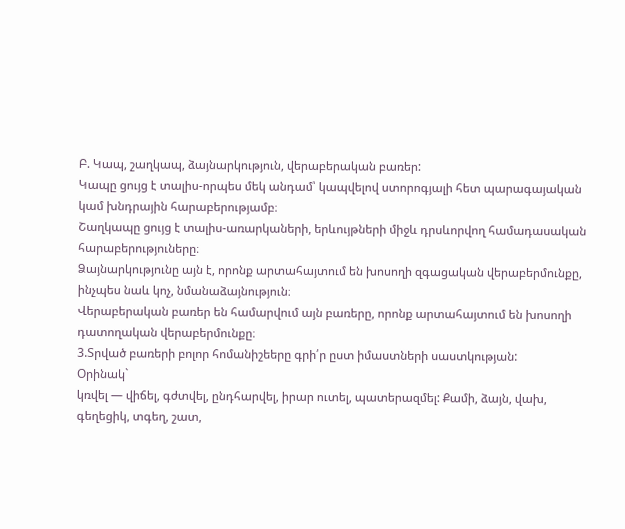Բ. Կապ, շաղկապ, ձայնարկություն, վերաբերական բառեր:
Կապը ցույց է տալիս-որպես մեկ անդամ՝ կապվելով ստորոգյալի հետ պարագայական կամ խնդրային հարաբերությամբ։
Շաղկապը ցույց է տալիս-առարկաների, երևույթների միջև դրսևորվող համադասական հարաբերություները։
Ձայնարկությունը այն է, որոնք արտահայտում են խոսողի զգացական վերաբերմունքը, ինչպես նաև կոչ, նմանաձայնություն։
Վերաբերական բառեր են համարվում այն բառերը, որոնք արտահայտում են խոսողի դատողական վերաբերմունքը։
3.Տրված բառերի բոլոր հոմանիշեերը գրի՛ր ըստ իմաստների սաստկության:
Օրինակ`
կռվել — վիճել, գժտվել, ընդհարվել, իրար ուտել, պատերազմել: Քամի, ձայն, վախ, գեղեցիկ, տգեղ, շատ,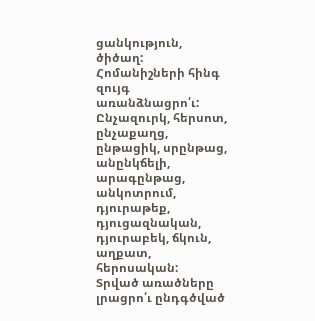ցանկություն, ծիծաղ:
Հոմանիշների հինգ զույգ առանձնացրո՛ւ:
Ընչազուրկ, հերսոտ, ընչաքաղց, ընթացիկ, սրընթաց, անընկճելի, արագընթաց, անկոտրում, դյուրաթեք, դյուցազնական, դյուրաբեկ, ճկուն, աղքատ, հերոսական:
Տրված առածները լրացրո՛ւ ընդգծված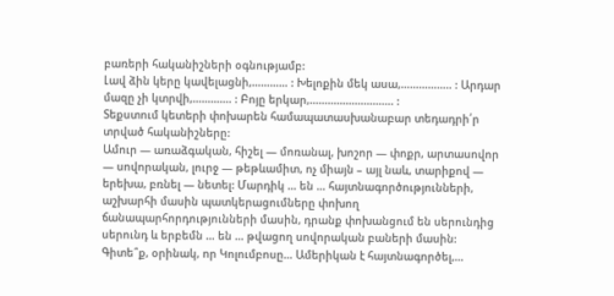բառերի հականիշների օգնությամբ:
Լավ ձին կերը կավելացնի,………… : Խելոքին մեկ ասա,…………….. : Արդար մազը չի կտրվի,…………. : Բոյը երկար,………………………. :
Տեքստում կետերի փոխարեն համապատասխանաբար տեդադրի՛ր տրված հականիշները:
Ամուր — առաձգական, հիշել — մոռանալ, խոշոր — փոքր, արտասովոր — սովորական, լուրջ — թեթևամիտ, ոչ միայն – այլ նաև, տարիքով — երեխա, բռնել — նետել: Մարդիկ … են … հայտնագործությունների, աշխարհի մասին պատկերացումները փոխող ճանապարհորդությունների մասին, դրանք փոխանցում են սերունդից սերունդ և երբեմն … են … թվացող սովորական բաների մասին: Գիտե՞ք, օրինակ, որ Կոլումբոսը… Ամերիկան է հայտնագործել,…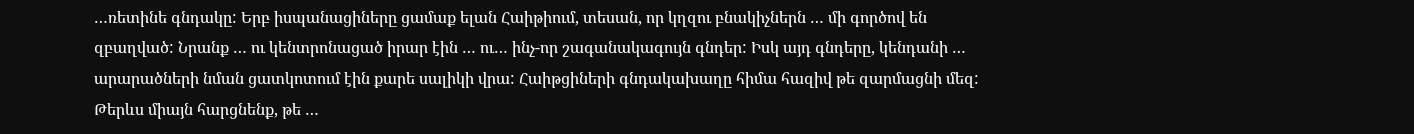…ռետինե գնդակը: Երբ իսպանացիները ցամաք ելան Հաիթիում, տեսան, որ կղզու բնակիչներն … մի գործով են զբաղված: Նրանք … ու կենտրոնացած իրար էին … ու… ինչ-որ շագանակագույն գնդեր: Իսկ այդ գնդերը, կենդանի … արարածների նման ցատկոտում էին քարե սալիկի վրա: Հաիթցիների գնդակախաղը հիմա հազիվ թե զարմացնի մեզ: Թերևս միայն հարցնենք, թե …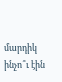մարդիկ ինչո՞ւ էին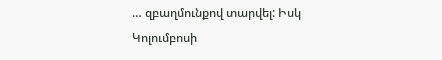… զբաղմունքով տարվել: Իսկ Կոլումբոսի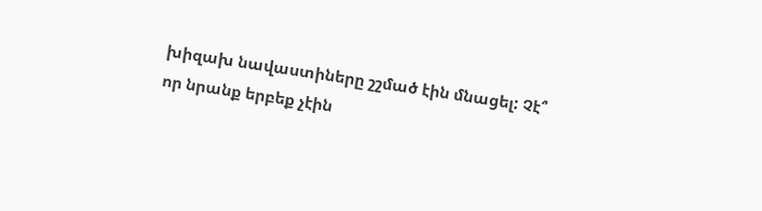խիզախ նավաստիները շշմած էին մնացել: Չէ՞ որ նրանք երբեք չէին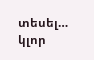տեսել… կլոր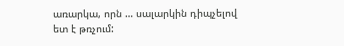առարկա, որն … սալարկին դիպչելով ետ է թռչում: